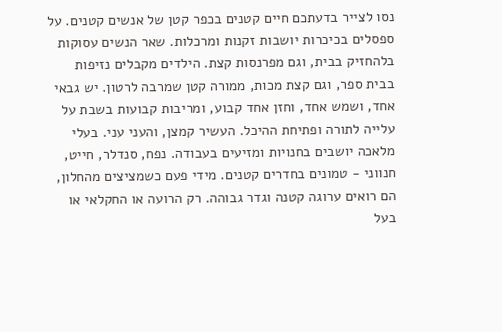נסו לצייר בדעתכם חיים קטנים בכפר קטן של אנשים קטנים. על ספסלים בכיכרות יושבות זקנות ומרכלות. שאר הנשים עסוקות בלהחזיק בבית, וגם מפרנסות קצת. הילדים מקבלים נזיפות בבית ספר, וגם קצת מכות, ממורה קטן שמרבה לרטון. יש גבאי אחד, ושמש אחד, וחזן אחד קבוע, ומריבות קבועות בשבת על עלייה לתורה ופתיחת ההיכל. העשיר קמצן, והעני עני. בעלי מלאכה יושבים בחנויות ומזיעים בעבודה. נפח, סנדלר, חייט, חנווני - טמונים בחדרים קטנים. מידי פעם כשמציצים מהחלון, הם רואים ערוגה קטנה וגדר גבוהה. רק הרועה או החקלאי או בעל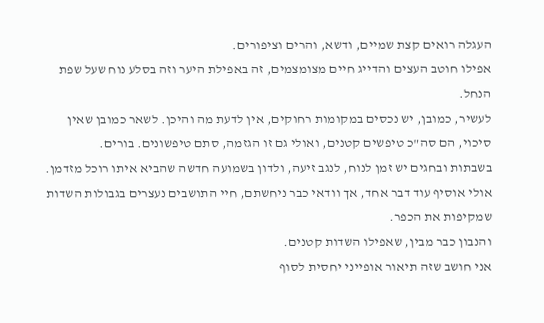העגלה רואים קצת שמיים, ודשא, והרים וציפורים.
אפילו חוטב העצים והדייג חיים מצומצמים, זה באפילת היער וזה בסלע נוח שעל שפת הנחל.
לעשיר, כמובן, יש נכסים במקומות רחוקים, אין לדעת מה והיכן. לשאר כמובן שאין סיכוי, הם סה"כ טיפשים קטנים, ואולי גם זו הגזמה, סתם טיפשונים. בורים.
בשבתות ובחגים יש זמן לנוח, לנגב זיעה, ולדון בשמועה חדשה שהביא איתו רוכל מזדמן.
אולי אוסיף עוד דבר אחד, אך וודאי כבר ניחשתם, חיי התושבים נעצרים בגבולות השדות שמקיפות את הכפר.
והנבון כבר מבין, שאפילו השדות קטנים.
אני חושב שזה תיאור אופייני יחסית לסוף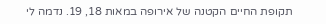תקופת החיים הקטנה של אירופה במאות 18, 19. נדמה לי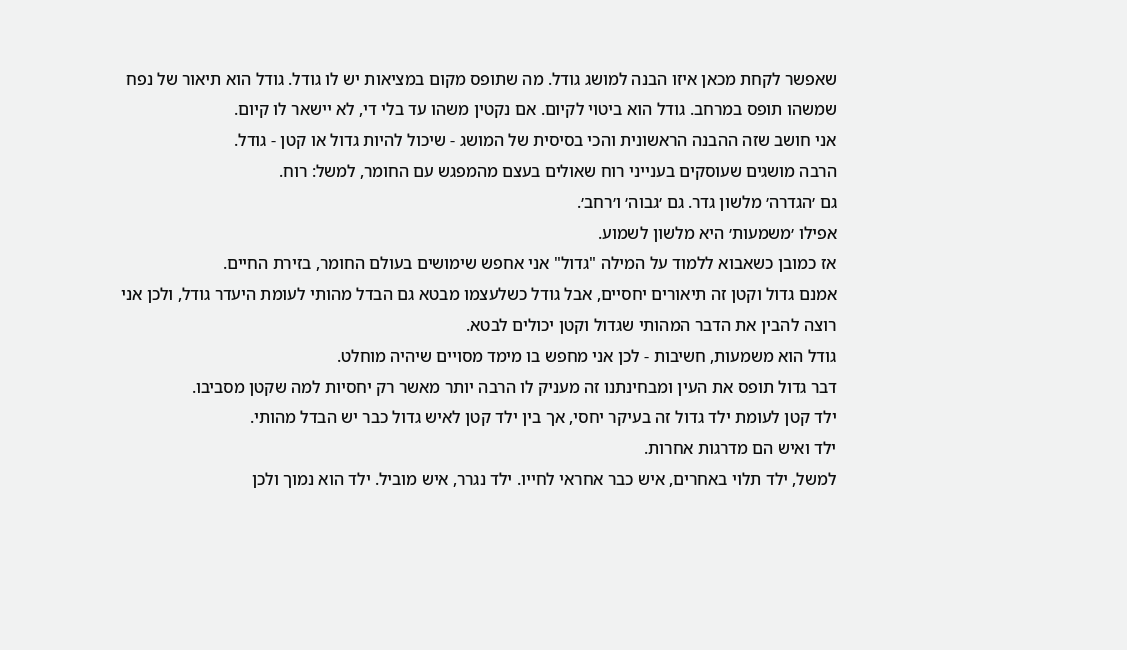שאפשר לקחת מכאן איזו הבנה למושג גודל. מה שתופס מקום במציאות יש לו גודל. גודל הוא תיאור של נפח שמשהו תופס במרחב. גודל הוא ביטוי לקיום. אם נקטין משהו עד בלי די, לא יישאר לו קיום.
אני חושב שזה ההבנה הראשונית והכי בסיסית של המושג - שיכול להיות גדול או קטן - גודל.
הרבה מושגים שעוסקים בענייני רוח שאולים בעצם מהמפגש עם החומר, למשל: רוח.
גם ׳הגדרה׳ מלשון גדר. גם ׳גבוה׳ ו׳רחב׳.
אפילו ׳משמעות׳ היא מלשון לשמוע.
אז כמובן כשאבוא ללמוד על המילה "גדול" אני אחפש שימושים בעולם החומר, בזירת החיים.
אמנם גדול וקטן זה תיאורים יחסיים, אבל גודל כשלעצמו מבטא גם הבדל מהותי לעומת היעדר גודל, ולכן אני רוצה להבין את הדבר המהותי שגדול וקטן יכולים לבטא.
גודל הוא משמעות, חשיבות - לכן אני מחפש בו מימד מסויים שיהיה מוחלט.
דבר גדול תופס את העין ומבחינתנו זה מעניק לו הרבה יותר מאשר רק יחסיות למה שקטן מסביבו.
ילד קטן לעומת ילד גדול זה בעיקר יחסי, אך בין ילד קטן לאיש גדול כבר יש הבדל מהותי.
ילד ואיש הם מדרגות אחרות.
למשל, ילד תלוי באחרים, איש כבר אחראי לחייו. ילד נגרר, איש מוביל. ילד הוא נמוך ולכן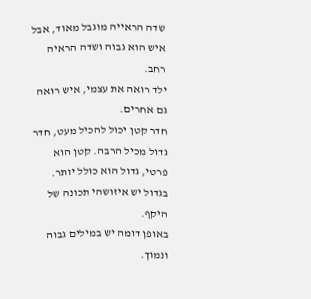שדה הראייה מוגבל מאוד, אבל איש הוא גבוה ושדה הראיה רחב.
ילד רואה את עצמי, איש רואה גם אחרים.
חדר קטן יכול להכיל מעט, חדר גדול מכיל הרבה. קטן הוא פרטי, גדול הוא כולל יותר.
בגדול יש איזושהי תכונה של היקף.
באופן דומה יש במילים גבוה ונמוך.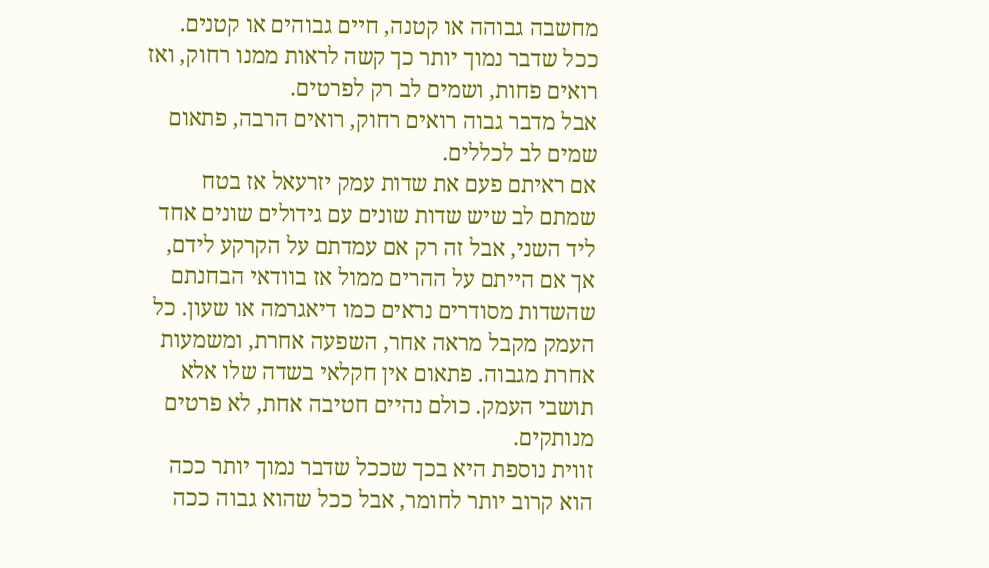מחשבה גבוהה או קטנה, חיים גבוהים או קטנים.
ככל שדבר נמוך יותר כך קשה לראות ממנו רחוק, ואז רואים פחות, ושמים לב רק לפרטים.
אבל מדבר גבוה רואים רחוק, רואים הרבה, פתאום שמים לב לכללים.
אם ראיתם פעם את שדות עמק יזרעאל אז בטח שמתם לב שיש שדות שונים עם גידולים שונים אחד ליד השני, אבל זה רק אם עמדתם על הקרקע לידם, אך אם הייתם על ההרים ממול אז בוודאי הבחנתם שהשדות מסודרים נראים כמו דיאגרמה או שעון. כל העמק מקבל מראה אחר, השפעה אחרת, ומשמעות אחרת מגבוה. פתאום אין חקלאי בשדה שלו אלא תושבי העמק. כולם נהיים חטיבה אחת, לא פרטים מנותקים.
זווית נוספת היא בכך שככל שדבר נמוך יותר ככה הוא קרוב יותר לחומר, אבל ככל שהוא גבוה ככה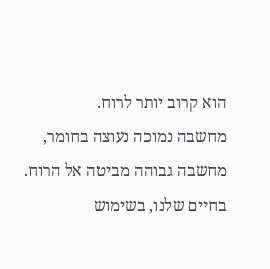הוא קרוב יותר לרוח.
מחשבה נמוכה נעוצה בחומר,
מחשבה גבוהה מביטה אל הרוח.
בחיים שלנו, בשימוש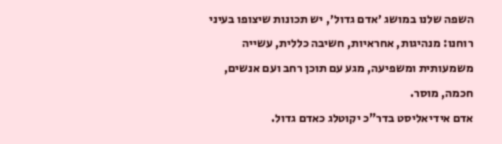השפה שלנו במושג ׳אדם גדול׳, יש תכונות שיצופו בעיני רוחנו: מנהיגות, אחראיות, חשיבה כללית, עשייה משמעותית ומשפיעה, מגע עם תוכן רחב ועם אנשים, חכמה, מוסר.
אדם אידיאליסט בדר"כ יקוטלג כאדם גדול.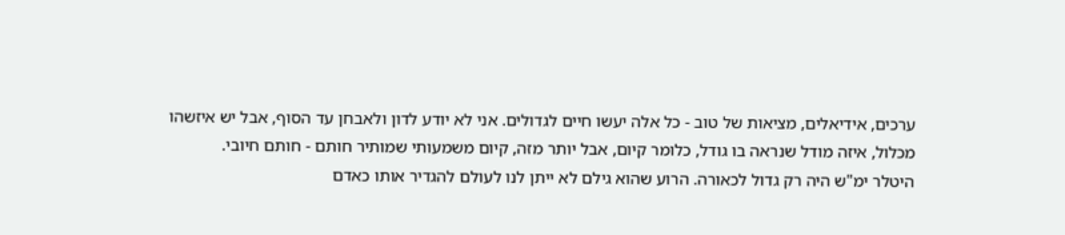ערכים, אידיאלים, מציאות של טוב - כל אלה יעשו חיים לגדולים. אני לא יודע לדון ולאבחן עד הסוף, אבל יש איזשהו מכלול, איזה מודל שנראה בו גודל, כלומר קיום, אבל יותר מזה, קיום משמעותי שמותיר חותם - חותם חיובי.
היטלר ימ"ש היה רק גדול לכאורה. הרוע שהוא גילם לא ייתן לנו לעולם להגדיר אותו כאדם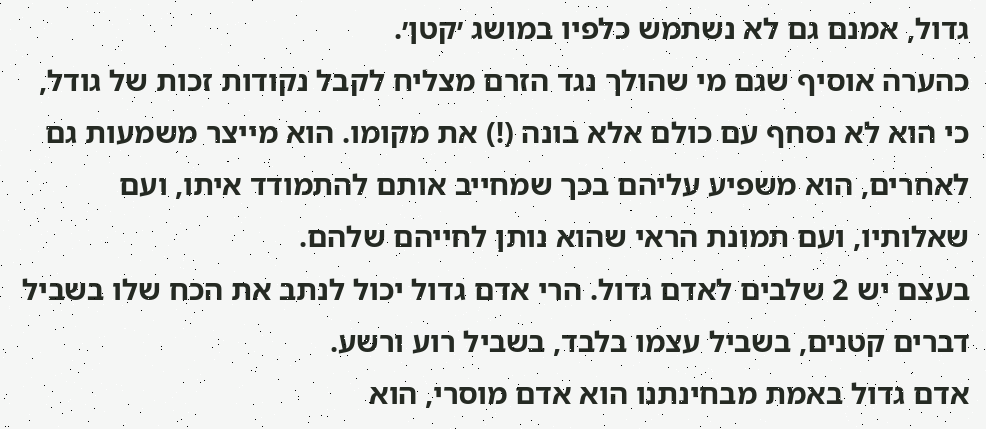גדול, אמנם גם לא נשתמש כלפיו במושג ׳קטן׳.
כהערה אוסיף שגם מי שהולך נגד הזרם מצליח לקבל נקודות זכות של גודל, כי הוא לא נסחף עם כולם אלא בונה (!) את מקומו. הוא מייצר משמעות גם לאחרים, הוא משפיע עליהם בכך שמחייב אותם להתמודד איתו, ועם שאלותיו, ועם תמונת הראי שהוא נותן לחייהם שלהם.
בעצם יש 2 שלבים לאדם גדול. הרי אדם גדול יכול לנתב את הכח שלו בשביל דברים קטנים, בשביל עצמו בלבד, בשביל רוע ורשע.
אדם גדול באמת מבחינתנו הוא אדם מוסרי, הוא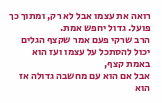רואה את עצמו אבל לא רק, ומתוך כך פועל. גדול יחפש אמת.
הרב שרקי פעם אמר שקצף הגלים יכול להסתכל על עצמו ועז הוא באמת קצף,
אבל אם הוא עם מחשבה גדולה אז הוא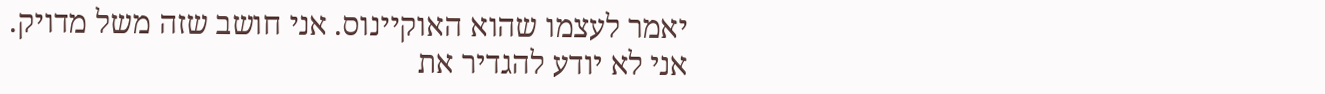יאמר לעצמו שהוא האוקיינוס. אני חושב שזה משל מדויק.
אני לא יודע להגדיר את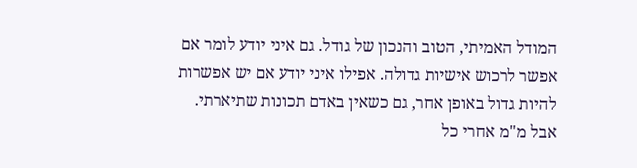המודל האמיתי, הטוב והנכון של גודל. גם איני יודע לומר אם אפשר לרכוש אישיות גדולה. אפילו איני יודע אם יש אפשרות להיות גדול באופן אחר, גם כשאין באדם תכונות שתיארתי.
אבל מ"מ אחרי כל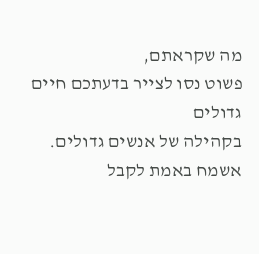מה שקראתם,
פשוט נסו לצייר בדעתכם חיים גדולים
בקהילה של אנשים גדולים.
אשמח באמת לקבל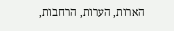הארות, הערות, הרחבות,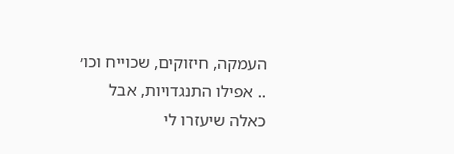העמקה, חיזוקים, שכוייח וכו׳ .. אפילו התנגדויות, אבל כאלה שיעזרו לי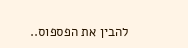להבין את הפספוס..